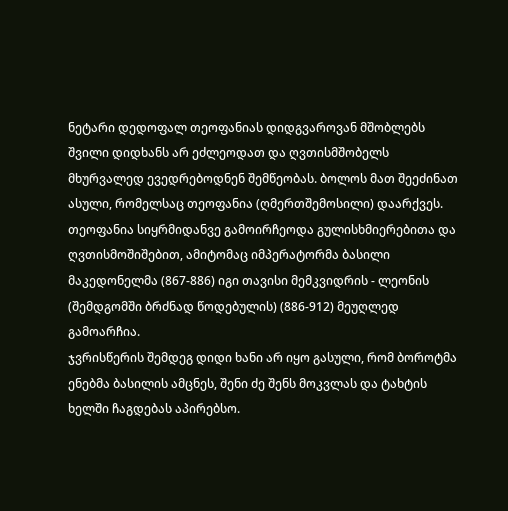ნეტარი დედოფალ თეოფანიას დიდგვაროვან მშობლებს შვილი დიდხანს არ ეძლეოდათ და ღვთისმშობელს მხურვალედ ევედრებოდნენ შემწეობას. ბოლოს მათ შეეძინათ ასული, რომელსაც თეოფანია (ღმერთშემოსილი) დაარქვეს.
თეოფანია სიყრმიდანვე გამოირჩეოდა გულისხმიერებითა და ღვთისმოშიშებით, ამიტომაც იმპერატორმა ბასილი მაკედონელმა (867-886) იგი თავისი მემკვიდრის - ლეონის (შემდგომში ბრძნად წოდებულის) (886-912) მეუღლედ გამოარჩია.
ჯვრისწერის შემდეგ დიდი ხანი არ იყო გასული, რომ ბოროტმა ენებმა ბასილის ამცნეს, შენი ძე შენს მოკვლას და ტახტის ხელში ჩაგდებას აპირებსო.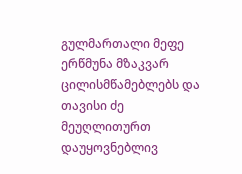გულმართალი მეფე ერწმუნა მზაკვარ ცილისმწამებლებს და თავისი ძე მეუღლითურთ დაუყოვნებლივ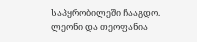საპყრობილეში ჩააგდო. ლეონი და თეოფანია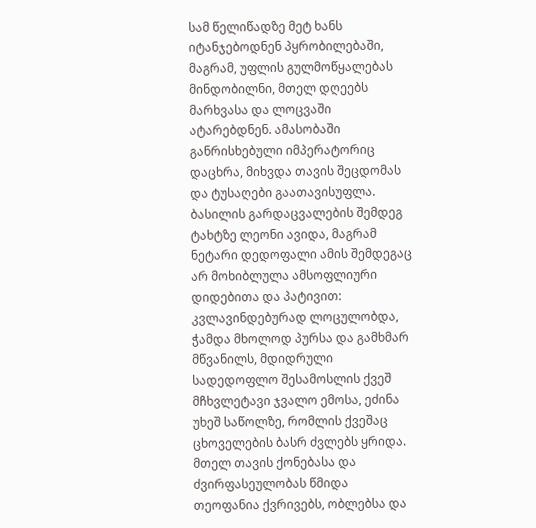სამ წელიწადზე მეტ ხანს იტანჯებოდნენ პყრობილებაში, მაგრამ, უფლის გულმოწყალებას მინდობილნი, მთელ დღეებს მარხვასა და ლოცვაში ატარებდნენ. ამასობაში განრისხებული იმპერატორიც დაცხრა, მიხვდა თავის შეცდომას და ტუსაღები გაათავისუფლა.
ბასილის გარდაცვალების შემდეგ ტახტზე ლეონი ავიდა, მაგრამ ნეტარი დედოფალი ამის შემდეგაც არ მოხიბლულა ამსოფლიური დიდებითა და პატივით: კვლავინდებურად ლოცულობდა, ჭამდა მხოლოდ პურსა და გამხმარ მწვანილს, მდიდრული სადედოფლო შესამოსლის ქვეშ მჩხვლეტავი ჯვალო ემოსა, ეძინა უხეშ საწოლზე, რომლის ქვეშაც ცხოველების ბასრ ძვლებს ყრიდა. მთელ თავის ქონებასა და ძვირფასეულობას წმიდა თეოფანია ქვრივებს, ობლებსა და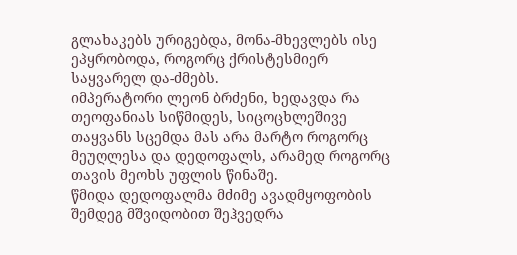გლახაკებს ურიგებდა, მონა-მხევლებს ისე ეპყრობოდა, როგორც ქრისტესმიერ საყვარელ და-ძმებს.
იმპერატორი ლეონ ბრძენი, ხედავდა რა თეოფანიას სიწმიდეს, სიცოცხლეშივე თაყვანს სცემდა მას არა მარტო როგორც მეუღლესა და დედოფალს, არამედ როგორც თავის მეოხს უფლის წინაშე.
წმიდა დედოფალმა მძიმე ავადმყოფობის შემდეგ მშვიდობით შეჰვედრა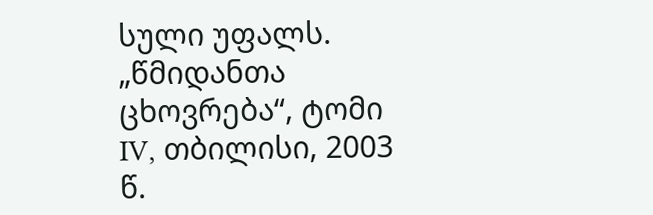სული უფალს.
„წმიდანთა ცხოვრება“, ტომი IV, თბილისი, 2003 წ.